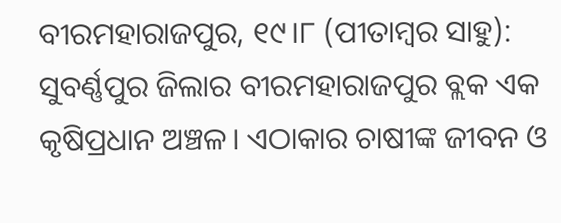ବୀରମହାରାଜପୁର, ୧୯।୮ (ପୀତାମ୍ବର ସାହୁ): ସୁବର୍ଣ୍ଣପୁର ଜିଲାର ବୀରମହାରାଜପୁର ବ୍ଲକ ଏକ କୃଷିପ୍ରଧାନ ଅଞ୍ଚଳ। ଏଠାକାର ଚାଷୀଙ୍କ ଜୀବନ ଓ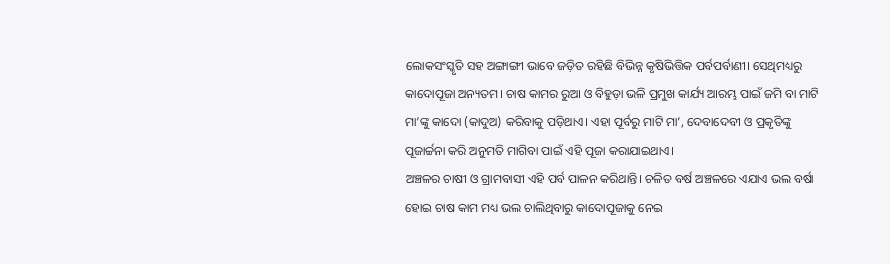ଲୋକସଂସ୍କୃତି ସହ ଅଙ୍ଗାଙ୍ଗୀ ଭାବେ ଜଡ଼ିତ ରହିଛି ବିଭିନ୍ନ କୃଷିଭିତ୍ତିକ ପର୍ବପର୍ବାଣୀ। ସେଥିମଧ୍ୟରୁ କାଦୋପୂଜା ଅନ୍ୟତମ। ଚାଷ କାମର ରୁଆ ଓ ବିହୁଡ଼ା ଭଳି ପ୍ରମୁଖ କାର୍ଯ୍ୟ ଆରମ୍ଭ ପାଇଁ ଜମି ବା ମାଟି ମା’ଙ୍କୁ କାଦୋ (କାଦୁଅ) କରିବାକୁ ପଡ଼ିଥାଏ। ଏହା ପୂର୍ବରୁ ମାଟି ମା’, ଦେବାଦେବୀ ଓ ପ୍ରକୃତିଙ୍କୁ ପୂଜାର୍ଚ୍ଚନା କରି ଅନୁମତି ମାଗିବା ପାଇଁ ଏହି ପୂଜା କରାଯାଇଥାଏ।
ଅଞ୍ଚଳର ଚାଷୀ ଓ ଗ୍ରାମବାସୀ ଏହି ପର୍ବ ପାଳନ କରିଥାନ୍ତି। ଚଳିତ ବର୍ଷ ଅଞ୍ଚଳରେ ଏଯାଏ ଭଲ ବର୍ଷା ହୋଇ ଚାଷ କାମ ମଧ୍ୟ ଭଲ ଚାଲିଥିବାରୁ କାଦୋପୂଜାକୁ ନେଇ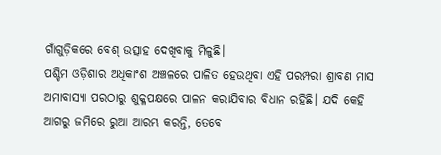ଗାଁଗୁଡ଼ିକରେ ବେଶ୍ ଉତ୍ସାହ ଦେଖିବାକୁ ମିଳୁଛି।
ପଶ୍ଚିମ ଓଡ଼ିଶାର ଅଧିକାଂଶ ଅଞ୍ଚଳରେ ପାଳିତ ହେଉଥିବା ଏହି ପରମ୍ପରା ଶ୍ରାବଣ ମାସ ଅମାବାସ୍ୟା ପରଠାରୁ ଶୁକ୍ଳପକ୍ଷରେ ପାଳନ କରାଯିବାର ବିଧାନ ରହିଛି। ଯଦି କେହି ଆଗରୁ ଜମିରେ ରୁଆ ଆରମ୍ଭ କରନ୍ତି, ତେବେ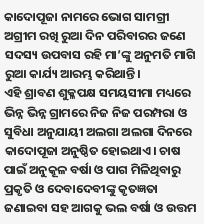କାଦୋପୂଜା ନାମରେ ଭୋଗ ସାମଗ୍ରୀ ଅଗ୍ରୀମ ରଖି ରୁଆ ଦିନ ପରିବାରର ଜଣେ ସଦସ୍ୟ ଉପବାସ ରହି ମା’ଙ୍କୁ ଅନୁମତି ମାଗି ରୁଆ କାର୍ଯ୍ୟ ଆରମ୍ଭ କରିଥାନ୍ତି।
ଏହି ଶ୍ରାବଣ ଶୁକ୍ଳପକ୍ଷ ସମୟସୀମା ମଧ୍ୟରେ ଭିନ୍ନ ଭିନ୍ନ ଗ୍ରାମରେ ନିଜ ନିଜ ପରମ୍ପରା ଓ ସୁବିଧା ଅନୁଯାୟୀ ଅଲଗା ଅଲଗା ଦିନରେ କାଦୋପୂଜା ଅନୁଷ୍ଠିତ ହୋଇଥାଏ। ଚାଷ ପାଇଁ ଅନୁକୂଳ ବର୍ଷା ଓ ପାଗ ମିଳିଥିବାରୁ ପ୍ରକୃତି ଓ ଦେବାଦେବୀଙ୍କୁ କୃତଜ୍ଞତା ଜଣାଇବା ସହ ଆଗକୁ ଭଲ ବର୍ଷା ଓ ଉତ୍ତମ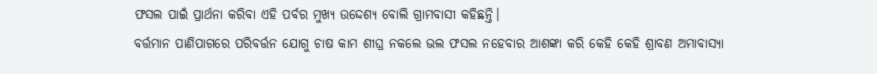ଫସଲ ପାଇଁ ପ୍ରାର୍ଥନା କରିବା ଏହି ପର୍ବର ମୁଖ୍ୟ ଉଦ୍ଦେଶ୍ୟ ବୋଲି ଗ୍ରାମବାସୀ କହିଛନ୍ତି।
ବର୍ତ୍ତମାନ ପାଣିପାଗରେ ପରିବର୍ତ୍ତନ ଯୋଗୁ ଚାଷ କାମ ଶୀଘ୍ର ନକଲେ ଭଲ ଫସଲ ନହେବାର ଆଶଙ୍କା କରି କେହି କେହି ଶ୍ରାବଣ ଅମାବାସ୍ୟା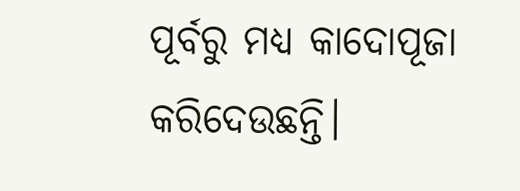ପୂର୍ବରୁ ମଧ୍ୟ କାଦୋପୂଜା କରିଦେଉଛନ୍ତି।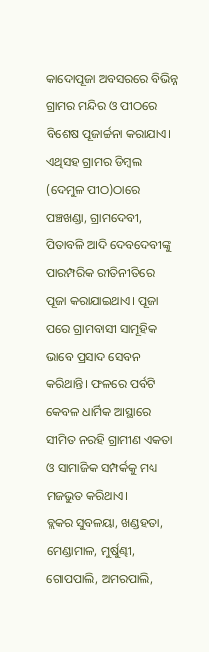କାଦୋପୂଜା ଅବସରରେ ବିଭିନ୍ନ ଗ୍ରାମର ମନ୍ଦିର ଓ ପୀଠରେ ବିଶେଷ ପୂଜାର୍ଚ୍ଚନା କରାଯାଏ। ଏଥିସହ ଗ୍ରାମର ଡିମ୍ବଲ (ଦେମୁଳ ପୀଠ)ଠାରେ ପଞ୍ଚଖଣ୍ଡା, ଗ୍ରାମଦେବୀ, ପିତାବଳି ଆଦି ଦେବଦେବୀଙ୍କୁ ପାରମ୍ପରିକ ରୀତିନୀତିରେ ପୂଜା କରାଯାଇଥାଏ। ପୂଜା ପରେ ଗ୍ରାମବାସୀ ସାମୂହିକ ଭାବେ ପ୍ରସାଦ ସେବନ କରିଥାନ୍ତି। ଫଳରେ ପର୍ବଟି କେବଳ ଧାର୍ମିକ ଆସ୍ଥାରେ ସୀମିତ ନରହି ଗ୍ରାମୀଣ ଏକତା ଓ ସାମାଜିକ ସମ୍ପର୍କକୁ ମଧ୍ୟ ମଜଭୁତ କରିଥାଏ।
ବ୍ଲକର ସୁବଳୟା, ଖଣ୍ଡହତା, ମେଣ୍ଡାମାଳ, ମୁର୍ଷୁଣ୍ଢୀ, ଗୋପପାଲି, ଅମରପାଲି,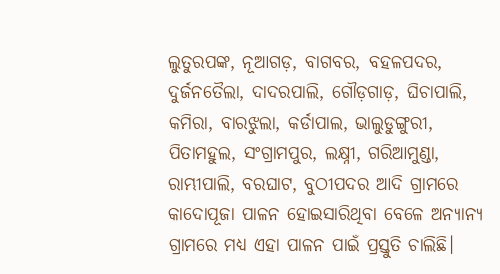ଲୁତୁରପଙ୍କ, ନୂଆଗଡ଼, ବାଗବର, ବହଳପଦର, ଦୁର୍ଜନତୈଲା, ଦାଦରପାଲି, ଗୌଡ଼ଗାଡ଼, ଘିଚାପାଲି, କମିରା, ବାରଝୁଲା, କର୍ଡାପାଲ, ଭାଲୁଡୁଙ୍ଗୁରୀ, ପିତାମହୁଲ, ସଂଗ୍ରାମପୁର, ଲକ୍ଷ୍ନୀ, ଗରିଆମୁଣ୍ଡା, ରାମ୍ଭୀପାଲି, ବରଘାଟ, ବୁଠୀପଦର ଆଦି ଗ୍ରାମରେ କାଦୋପୂଜା ପାଳନ ହୋଇସାରିଥିବା ବେଳେ ଅନ୍ୟାନ୍ୟ ଗ୍ରାମରେ ମଧ୍ୟ ଏହା ପାଳନ ପାଇଁ ପ୍ରସ୍ତୁତି ଚାଲିଛି।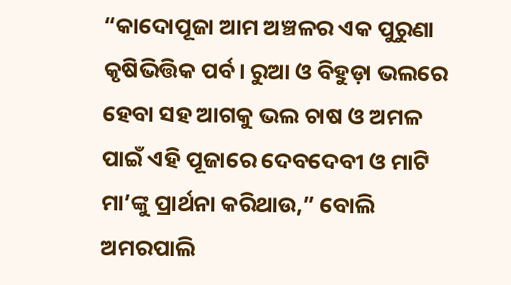“କାଦୋପୂଜା ଆମ ଅଞ୍ଚଳର ଏକ ପୁରୁଣା କୃଷିଭିତ୍ତିକ ପର୍ବ। ରୁଆ ଓ ବିହୁଡ଼ା ଭଲରେ ହେବା ସହ ଆଗକୁ ଭଲ ଚାଷ ଓ ଅମଳ ପାଇଁ ଏହି ପୂଜାରେ ଦେବଦେବୀ ଓ ମାଟି ମା’ଙ୍କୁ ପ୍ରାର୍ଥନା କରିଥାଉ,” ବୋଲି ଅମରପାଲି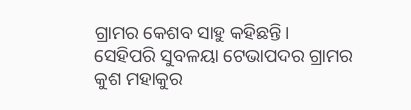ଗ୍ରାମର କେଶବ ସାହୁ କହିଛନ୍ତି।
ସେହିପରି ସୁବଳୟା ଟେଭାପଦର ଗ୍ରାମର କୁଶ ମହାକୁର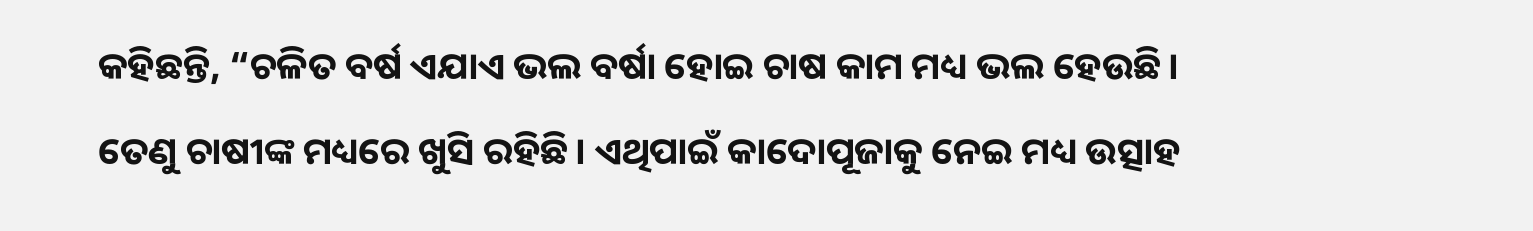କହିଛନ୍ତି, “ଚଳିତ ବର୍ଷ ଏଯାଏ ଭଲ ବର୍ଷା ହୋଇ ଚାଷ କାମ ମଧ୍ୟ ଭଲ ହେଉଛି। ତେଣୁ ଚାଷୀଙ୍କ ମଧ୍ୟରେ ଖୁସି ରହିଛି। ଏଥିପାଇଁ କାଦୋପୂଜାକୁ ନେଇ ମଧ୍ୟ ଉତ୍ସାହ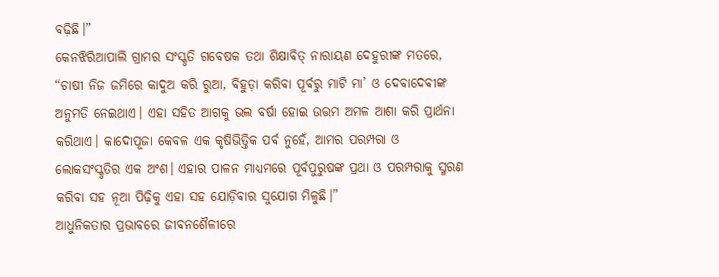ବଢ଼ିଛି।”
କେନଝିରିଆପାଲି ଗ୍ରାମର ସଂସ୍କୃତି ଗବେଷକ ତଥା ଶିକ୍ଷାବିତ୍ ନାରାୟଣ ଦେହୁରୀଙ୍କ ମତରେ, “ଚାଷୀ ନିଜ ଜମିରେ କାଦୁଅ କରି ରୁଆ, ବିହୁଡ଼ା କରିବା ପୂର୍ବରୁ ମାଟି ମା’ ଓ ଦେବାଦେବୀଙ୍କ ଅନୁମତି ନେଇଥାଏ। ଏହା ସହିତ ଆଗକୁ ଭଲ ବର୍ଷା ହୋଇ ଉତ୍ତମ ଅମଳ ଆଶା କରି ପ୍ରାର୍ଥନା କରିଥାଏ। କାଦୋପୂଜା କେବଳ ଏକ କୃଷିଭିତ୍ତିକ ପର୍ବ ନୁହେଁ, ଆମର ପରମ୍ପରା ଓ ଲୋକସଂସ୍କୃତିର ଏକ ଅଂଶ। ଏହାର ପାଳନ ମାଧ୍ୟମରେ ପୂର୍ବପୁରୁଷଙ୍କ ପ୍ରଥା ଓ ପରମ୍ପରାକୁ ସ୍ମରଣ କରିବା ସହ ନୂଆ ପିଢ଼ିକୁ ଏହା ସହ ଯୋଡ଼ିବାର ସୁଯୋଗ ମିଳୁଛି।”
ଆଧୁନିକତାର ପ୍ରଭାବରେ ଜୀବନଶୈଳୀରେ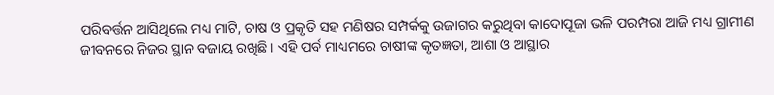ପରିବର୍ତ୍ତନ ଆସିଥିଲେ ମଧ୍ୟ ମାଟି, ଚାଷ ଓ ପ୍ରକୃତି ସହ ମଣିଷର ସମ୍ପର୍କକୁ ଉଜାଗର କରୁଥିବା କାଦୋପୂଜା ଭଳି ପରମ୍ପରା ଆଜି ମଧ୍ୟ ଗ୍ରାମୀଣ ଜୀବନରେ ନିଜର ସ୍ଥାନ ବଜାୟ ରଖିଛି। ଏହି ପର୍ବ ମାଧ୍ୟମରେ ଚାଷୀଙ୍କ କୃତଜ୍ଞତା, ଆଶା ଓ ଆସ୍ଥାର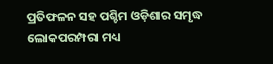ପ୍ରତିଫଳନ ସହ ପଶ୍ଚିମ ଓଡ଼ିଶାର ସମୃଦ୍ଧ ଲୋକପରମ୍ପରା ମଧ୍ୟ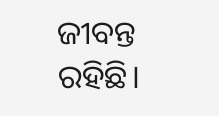ଜୀବନ୍ତ ରହିଛି।